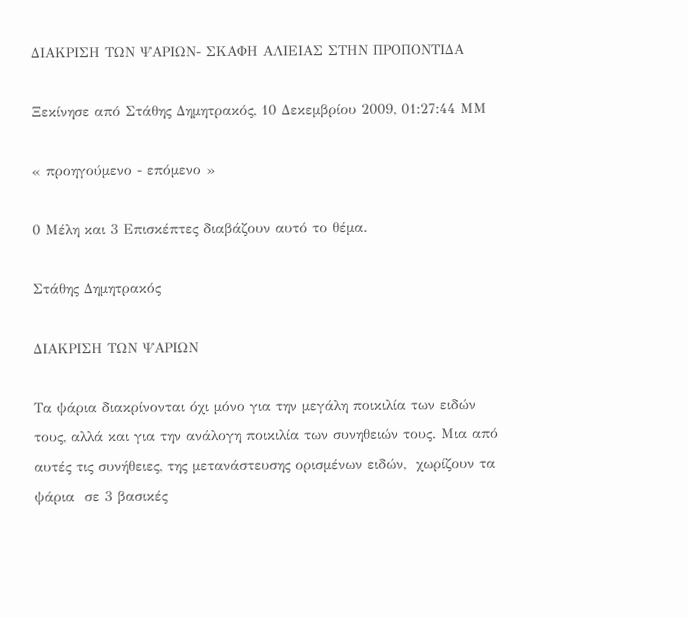ΔΙΑΚΡΙΣΗ ΤΩΝ ΨΑΡΙΩΝ- ΣΚΑΦΗ ΑΛΙΕΙΑΣ ΣΤΗΝ ΠΡΟΠΟΝΤΙΔΑ

Ξεκίνησε από Στάθης Δημητρακός, 10 Δεκεμβρίου 2009, 01:27:44 ΜΜ

« προηγούμενο - επόμενο »

0 Μέλη και 3 Επισκέπτες διαβάζουν αυτό το θέμα.

Στάθης Δημητρακός

ΔΙΑΚΡΙΣΗ ΤΩΝ ΨΑΡΙΩΝ

Τα ψάρια διακρίνονται όχι μόνο για την μεγάλη ποικιλία των ειδών τους, αλλά και για την ανάλογη ποικιλία των συνηθειών τους. Μια από αυτές τις συνήθειες, της μετανάστευσης ορισμένων ειδών,  χωρίζουν τα ψάρια  σε 3 βασικές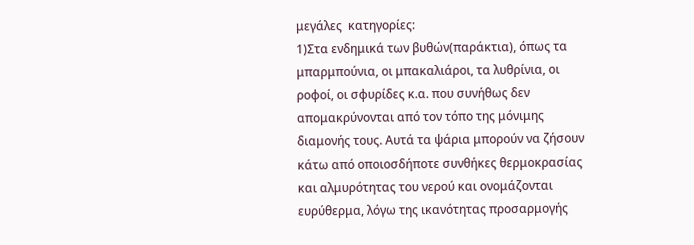μεγάλες  κατηγορίες:
1)Στα ενδημικά των βυθών(παράκτια), όπως τα μπαρμπούνια, οι μπακαλιάροι, τα λυθρίνια, οι ροφοί, οι σφυρίδες κ.α. που συνήθως δεν απομακρύνονται από τον τόπο της μόνιμης διαμονής τους. Αυτά τα ψάρια μπορούν να ζήσουν κάτω από οποιοσδήποτε συνθήκες θερμοκρασίας και αλμυρότητας του νερού και ονομάζονται ευρύθερμα, λόγω της ικανότητας προσαρμογής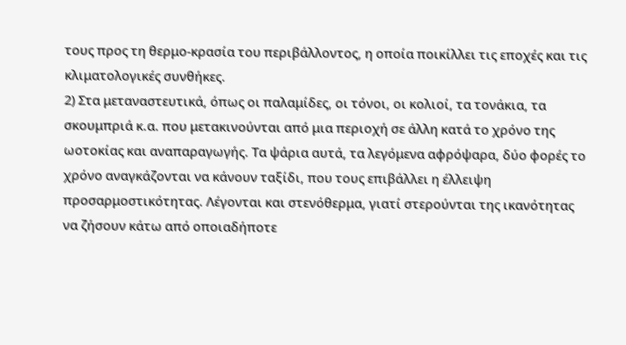τους προς τη θερμο-κρασία του περιβάλλοντος, η οποία ποικίλλει τις εποχές και τις κλιματολογικές συνθήκες.
2) Στα μεταναστευτικά, όπως οι παλαμίδες, οι τόνοι, οι κολιοί, τα τονάκια, τα σκουμπριά κ.α. που μετακινούνται από μια περιοχή σε άλλη κατά το χρόνο της ωοτοκίας και αναπαραγωγής. Τα ψάρια αυτά, τα λεγόμενα αφρόψαρα, δύο φορές το χρόνο αναγκάζονται να κάνουν ταξίδι, που τους επιβάλλει η έλλειψη προσαρμοστικότητας. Λέγονται και στενόθερμα, γιατί στερούνται της ικανότητας να ζήσουν κάτω από οποιαδήποτε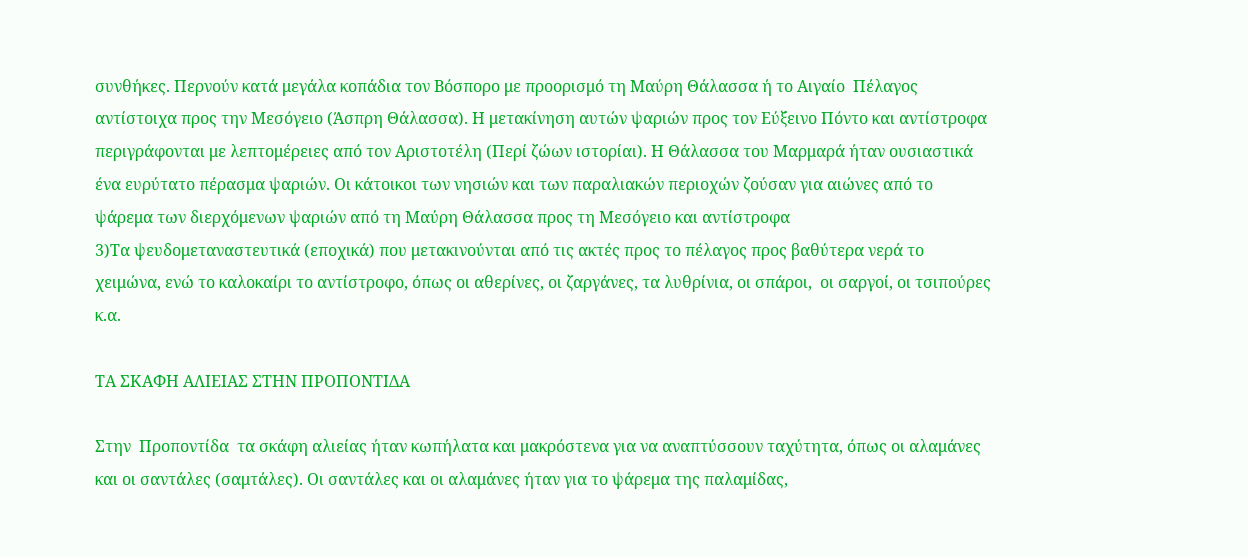συνθήκες. Περνούν κατά μεγάλα κοπάδια τον Βόσπορο με προορισμό τη Μαύρη Θάλασσα ή το Αιγαίο  Πέλαγος αντίστοιχα προς την Μεσόγειο (Άσπρη Θάλασσα). Η μετακίνηση αυτών ψαριών προς τον Εύξεινο Πόντο και αντίστροφα περιγράφονται με λεπτομέρειες από τον Αριστοτέλη (Περί ζώων ιστορίαι). Η Θάλασσα του Μαρμαρά ήταν ουσιαστικά ένα ευρύτατο πέρασμα ψαριών. Οι κάτοικοι των νησιών και των παραλιακών περιοχών ζούσαν για αιώνες από το ψάρεμα των διερχόμενων ψαριών από τη Μαύρη Θάλασσα προς τη Μεσόγειο και αντίστροφα
3)Τα ψευδομεταναστευτικά (εποχικά) που μετακινούνται από τις ακτές προς το πέλαγος προς βαθύτερα νερά το χειμώνα, ενώ το καλοκαίρι το αντίστροφο, όπως οι αθερίνες, οι ζαργάνες, τα λυθρίνια, οι σπάροι,  οι σαργοί, οι τσιπούρες κ.α.

ΤΑ ΣΚΑΦΗ ΑΛΙΕΙΑΣ ΣΤΗΝ ΠΡΟΠΟΝΤΙΔΑ

Στην  Προποντίδα  τα σκάφη αλιείας ήταν κωπήλατα και μακρόστενα για να αναπτύσσουν ταχύτητα, όπως οι αλαμάνες και οι σαντάλες (σαμτάλες). Οι σαντάλες και οι αλαμάνες ήταν για το ψάρεμα της παλαμίδας,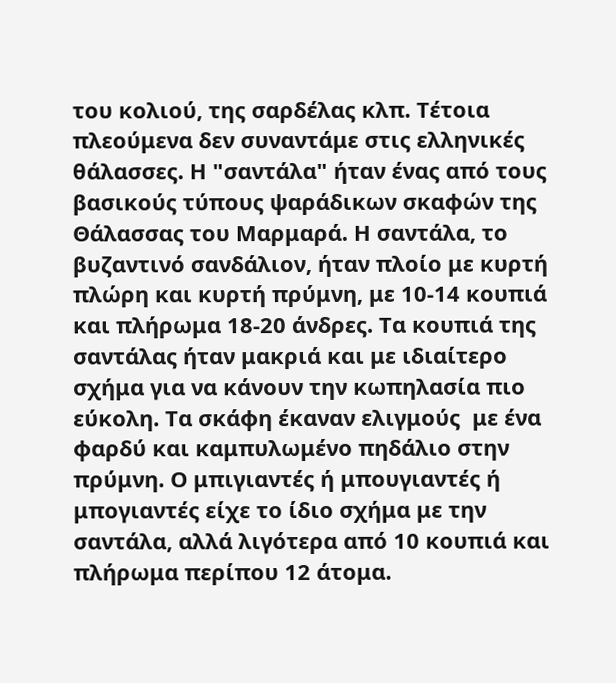του κολιού, της σαρδέλας κλπ. Τέτοια πλεούμενα δεν συναντάμε στις ελληνικές θάλασσες. Η "σαντάλα" ήταν ένας από τους βασικούς τύπους ψαράδικων σκαφών της Θάλασσας του Μαρμαρά. Η σαντάλα, το βυζαντινό σανδάλιον, ήταν πλοίο με κυρτή πλώρη και κυρτή πρύμνη, με 10-14 κουπιά και πλήρωμα 18-20 άνδρες. Τα κουπιά της σαντάλας ήταν μακριά και με ιδιαίτερο σχήμα για να κάνουν την κωπηλασία πιο εύκολη. Τα σκάφη έκαναν ελιγμούς  με ένα φαρδύ και καμπυλωμένο πηδάλιο στην πρύμνη. Ο μπιγιαντές ή μπουγιαντές ή μπογιαντές είχε το ίδιο σχήμα με την σαντάλα, αλλά λιγότερα από 10 κουπιά και πλήρωμα περίπου 12 άτομα.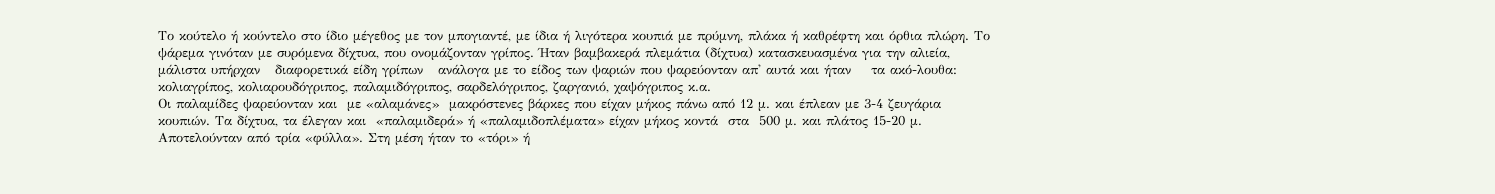Το κούτελο ή κούντελο στο ίδιο μέγεθος με τον μπογιαντέ, με ίδια ή λιγότερα κουπιά με πρύμνη, πλάκα ή καθρέφτη και όρθια πλώρη. Το ψάρεμα γινόταν με συρόμενα δίχτυα, που ονομάζονταν γρίπος. Ήταν βαμβακερά πλεμάτια (δίχτυα) κατασκευασμένα για την αλιεία, μάλιστα υπήρχαν   διαφορετικά είδη γρίπων   ανάλογα με το είδος των ψαριών που ψαρεύονταν απ' αυτά και ήταν    τα ακό-λουθα: κολιαγρίπος, κολιαρουδόγριπος, παλαμιδόγριπος, σαρδελόγριπος, ζαργανιό, χαψόγριπος κ.α.
Οι παλαμίδες ψαρεύονταν και  με «αλαμάνες»  μακρόστενες βάρκες που είχαν μήκος πάνω από 12 μ. και έπλεαν με 3-4 ζευγάρια κουπιών. Τα δίχτυα, τα έλεγαν και  «παλαμιδερά» ή «παλαμιδοπλέματα» είχαν μήκος κοντά  στα  500 μ. και πλάτος 15-20 μ. Αποτελούνταν από τρία «φύλλα». Στη μέση ήταν το «τόρι» ή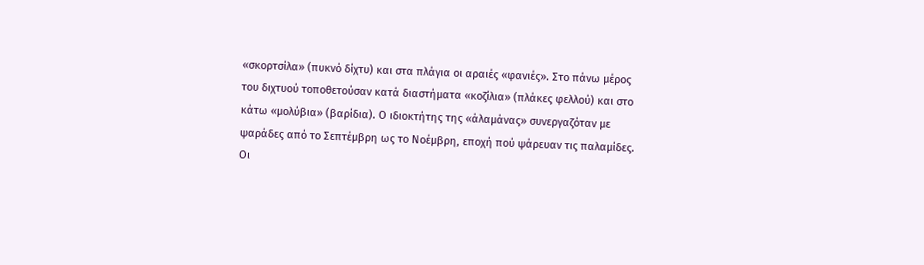«σκορτσίλα» (πυκνό δίχτυ) και στα πλάγια οι αραιές «φανιές». Στο πάνω μέρος του διχτυού τοποθετούσαν κατά διαστήματα «κοζίλια» (πλάκες φελλού) και στο κάτω «μολύβια» (βαρίδια). Ο ιδιοκτήτης της «άλαμάνας» συνεργαζόταν με ψαράδες από το Σεπτέμβρη ως το Νοέμβρη, εποχή πού ψάρευαν τις παλαμίδες.
Οι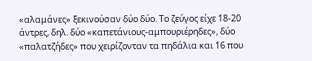«αλαμάνες» ξεκινούσαν δύο δύο. Το ζεύγος είχε 18-20 άντρες, δηλ. δύο «καπετάνιους-αμπουριέρηδες», δύο «παλατζήδες» που χειρίζονταν τα πηδάλια και 16 που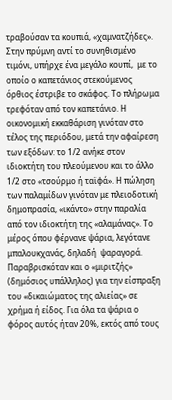τραβούσαν τα κουπιά, «χαμνατζήδες». Στην πρύμνη αντί το συνηθισμένο τιμόνι, υπήρχε ένα μεγάλο κουπί,  με το οποίο ο καπετάνιος στεκούμενος όρθιος έστριβε το σκάφος. Το πλήρωμα τρεφόταν από τον καπετάνιο. Η οικονομική εκκαθάριση γινόταν στο τέλος της περιόδου, μετά την αφαίρεση των εξόδων: το 1/2 ανήκε στον ιδιοκτήτη του πλεούμενου και το άλλο 1/2 στο «τσούρμο ή ταϊφά». Η πώληση των παλαμίδων γινόταν με πλειοδοτική δημοπρασία, «ικάντο» στην παραλία από τον ιδιοκτήτη της «αλαμάνας». Το μέρος όπου φέρνανε ψάρια, λεγότανε μπαλουκχανάς, δηλαδή  ψαραγορά.
Παραβρισκόταν και ο «μιριτζής» (δημόσιος υπάλληλος) για την είσπραξη του «δικαιώματος της αλιείας» σε χρήμα ή είδος. Για όλα τα ψάρια ο φόρος αυτός ήταν 20%, εκτός από τους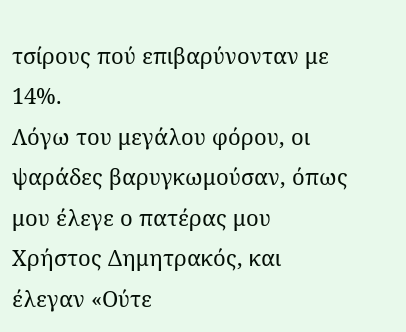τσίρους πού επιβαρύνονταν με 14%.
Λόγω του μεγάλου φόρου, οι ψαράδες βαρυγκωμούσαν, όπως μου έλεγε ο πατέρας μου Χρήστος Δημητρακός, και  έλεγαν «Ούτε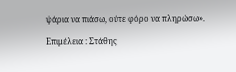ψάρια να πιάσω, ούτε φόρο να πληρώσω».

Επιμέλεια : Στάθης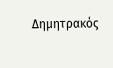Δημητρακός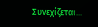Συνεχίζεται...